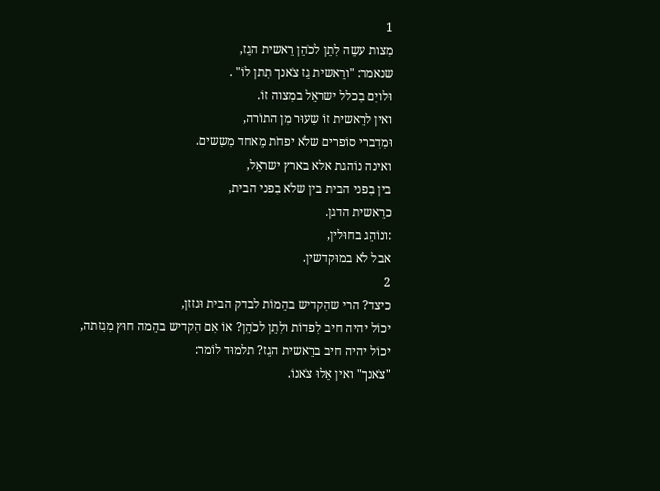1
מִצות עשֵה לִתֵן לכֹהֵן רֵאשית הגֵז,
שנאמר: "ורֵאשית גֵז צֹאנך תִתן לוֹ" .
וּלויִם בִכלל ישראֵל במִצוה זוֹ.
ואין לרֵאשית זוֹ שִעוּר מִן התוֹרה,
וּמִדִברי סוֹפרים שלֹא יפחֹת מֵאחד מִשִשים.
ואינה נוֹהגת אלא בארץ ישראֵל,
בין בִפני הבית בין שלֹא בִפני הבית,
כרֵאשית הדגן.
:ונוֹהֵג בחוּלין,
אבל לֹא במוּקדשין.
2
כיצד? הרי שהִקדיש בהֵמוֹת לבדק הבית וּגזזן,
יכוֹל יהיה חיב לִפדוֹת ולִתֵן לכֹהֵן? אוֹ אִם הִקדיש בהֵמה חוּץ מִגִזתה,
יכוֹל יהיה חיב ברֵאשית הגֵז? תלמוּד לוֹמר:
"צֹאנך" ואין אֵלוּ צֹאנוֹ.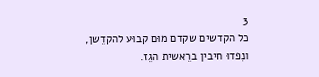3
כל הקדשים שקדם מוּם קבוּע להקדֵשן,
ונִפדוּ חיבין ברֵאשית הגֵז.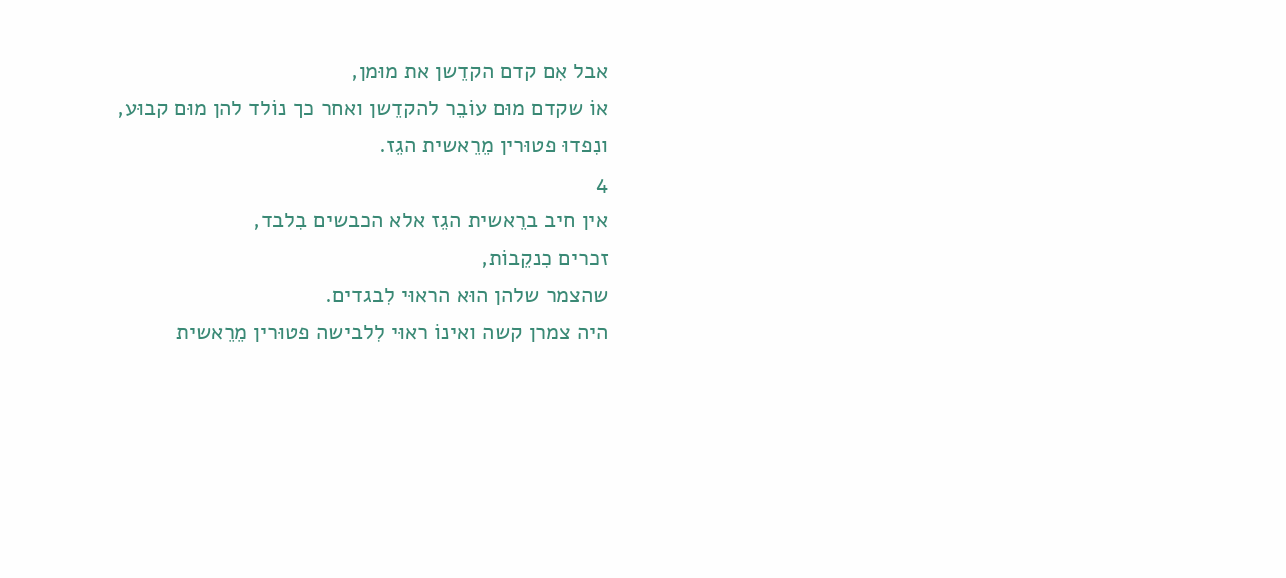אבל אִם קדם הקדֵשן את מוּמן,
אוֹ שקדם מוּם עוֹבֵר להקדֵשן ואחר כך נוֹלד להן מוּם קבוּע,
ונִפדוּ פטוּרין מֵרֵאשית הגֵז.
4
אין חיב ברֵאשית הגֵז אלא הכבשים בִלבד,
זכרים כִנקֵבוֹת,
שהצמר שלהן הוּא הראוּי לִבגדים.
היה צמרן קשה ואינוֹ ראוּי לִלבישה פטוּרין מֵרֵאשית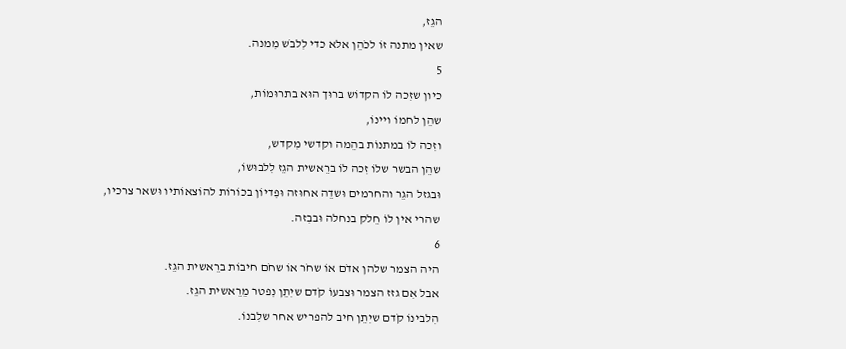הגֵז,
שאין מתנה זוֹ לכֹהֵן אלא כדי לִלבֹש מִמנה.
5
כיון שזִכה לוֹ הקדוֹש ברוּך הוּא בתרוּמוֹת,
שהֵן לחמוֹ ויינוֹ,
וזִכה לוֹ במתנוֹת בהֵמה וקדשי מִקדש,
שהֵן הבשר שלוֹ זִכה לוֹ ברֵאשית הגֵז לִלבוּשוֹ,
וּבגזל הגֵר והחרמים וּשדֵה אחוּזה וּפִדיוֹן בכוֹרוֹת להוֹצאוֹתיו וּשאר צרכיו,
שהרי אין לוֹ חֵלק בנחלה וּבבִזה.
6
היה הצמר שלהן אדֹם אוֹ שחֹר אוֹ שחֹם חיבוֹת ברֵאשית הגֵז.
אבל אִם גזז הצמר וּצבעוֹ קֹדם שיִתֵן נִפטר מֵרֵאשית הגֵז.
הִלבינוֹ קֹדם שיִתֵן חיב להפריש אחר שלִבנוֹ.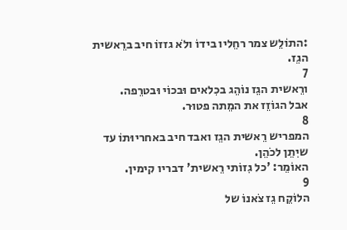:התוֹלֵש צמר רחֵליו בידוֹ ולֹא גזזוֹ חיב ברֵאשית הגֵז.
7
ורֵאשית הגֵז נוֹהֵג בכִלאים וּבכוֹי וּבטרֵפה.
אבל הגוֹזֵז את המֵתה פטוּר.
8
המפריש רֵאשית הגֵז ואבד חיב באחריוּתוֹ עד שיִתֵן לכֹהֵן.
האוֹמֵר: 'כל גִזוֹתי רֵאשית' דבריו קימין.
9
הלוֹקֵח גֵז צֹאנוֹ של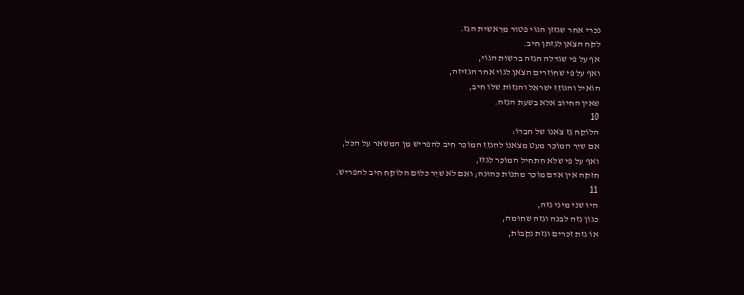נכרי אחר שגזזן הגוֹי פטוּר מֵרֵאשית הגֵז.
לקח הצֹאן לגִזתן חיב.
אף על פי שגדלה הגִזה בִרשוּת הגוֹי,
ואף על פי שחוֹזרים הצֹאן לגוֹי אחר הגזיזה,
הוֹאיל והגוֹזֵז ישראֵל והגִזוֹת שלוֹ חיב,
שאין החיוּב אלא בִשעת הגִזה.
10
הלוֹקֵח גֵז צֹאנוֹ של חבֵרוֹ:
אִם שיֵר המוֹכֵר מעט מִצֹאנוֹ להִגזֵז המוֹכֵר חיב להפריש מִן המשֹאר על הכֹל,
ואף על פי שלֹא הִתחיל המוֹכֵר לִגזֹז,
חזקה אין אדם מוֹכֵר מתנוֹת כהוּנה; ואִם לֹא שיֵר כלוּם הלוֹקֵח חיב להפריש.
11
היוּ שני מיני גִזה,
כגוֹן גִזה לבנה וגִזה שחוּמה,
אוֹ גִזת זכרים וגִזת נקֵבוֹת,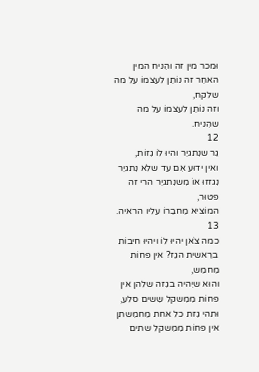וּמכר מין זה והִניח המין האחֵר זה נוֹתֵן לעצמוֹ על מה שלקח,
וזה נוֹתֵן לעצמוֹ על מה שהִניח.
12
גֵר שנִתגיֵר והיוּ לוֹ גִזוֹת,
ואין ידוּע אִם עד שלֹא נִתגיֵר נִגזזוּ אוֹ מִשנִתגיֵר הרי זה פטוּר,
המוֹציא מֵחבֵרוֹ עליו הראיה.
13
כמה צֹאן יהיוּ לוֹ ויהיוּ חיבוֹת ברֵאשית הגֵז? אין פחוֹת מֵחמֵש,
והוּא שיִהיה בגִזה שלהן אין פחוֹת מִמִשקל שִשים סלע,
וּתהי גִזת כל אחת מֵחמִשתן אין פחוֹת מִמִשקל שתים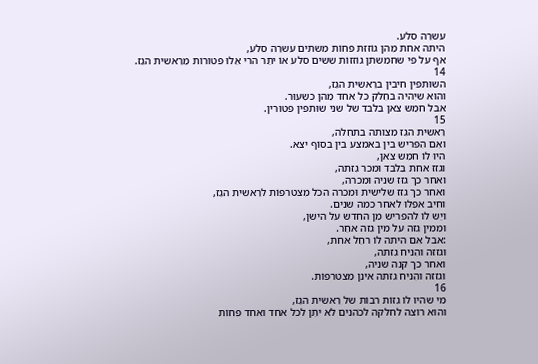עשרֵה סלע.
היתה אחת מֵהן גוֹזזת פחוֹת מִשתים עשרֵה סלע,
אף על פי שחמִשתן גוֹזזוֹת שִשים סלע אוֹ יתֵר הרי אֵלוּ פטוּרוֹת מֵרֵאשית הגֵז.
14
השוּתפין חיבין ברֵאשית הגֵז,
והוּא שיִהיה בחֵלק כל אחד מֵהן כשִעוּר.
אבל חמֵש צֹאן בִלבד של שני שוּתפין פטוּרין.
15
רֵאשית הגֵז מִצותה בתחִלה,
ואִם הִפריש בין באמצע בין בסוֹף יצא.
היוּ לוֹ חמֵש צֹאן,
וגזז אחת בִלבד וּמכר גִזתה,
ואחר כך גזז שניה וּמכרה,
ואחר כך גזז שלישית וּמכרה הכֹל מִצטרפוֹת לרֵאשית הגֵז,
וחיב אפִלוּ לאחר כמה שנים.
ויֵש לוֹ להפריש מִן החדש על הישן,
וּמִמין גִזה על מין גִזה אחֵר.
:אבל אִם היתה לוֹ רחֵל אחת,
וּגזזה והִניח גִזתה,
ואחר כך קנה שניה,
וּגזזה והִניח גִזתה אינן מִצטרפוֹת.
16
מי שהיוּ לוֹ גִזוֹת רבוֹת של רֵאשית הגֵז,
והוּא רוֹצה לחלקה לכֹהנים לֹא יתֵן לכל אחד ואחד פחוֹת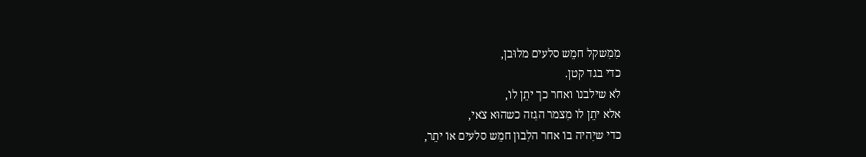מִמִשקל חמֵש סלעים מלוּבן,
כדי בגד קטן.
לֹא שילבנוֹ ואחר כך יתֵן לוֹ,
אלא יתֵן לוֹ מִצמר הגִזה כשהוּא צֹאי,
כדי שיִהיה בוֹ אחר הלִבוּן חמֵש סלעים אוֹ יתֵר,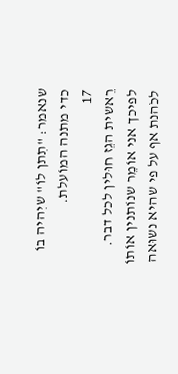שנאמר: "תִתן לוֹ" שיִהיה בוֹ כדי מתנה המוֹעלת.
17
רֵאשית הגֵז חוּלין לכל דבר.
לפיכך אני אוֹמֵר שנוֹתנין אוֹתוֹ לכֹהנת אף על פי שהיא נשוּאה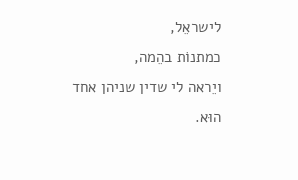לישראֵל,
כמתנוֹת בהֵמה,
ויֵראה לי שדין שניהן אחד הוּא.